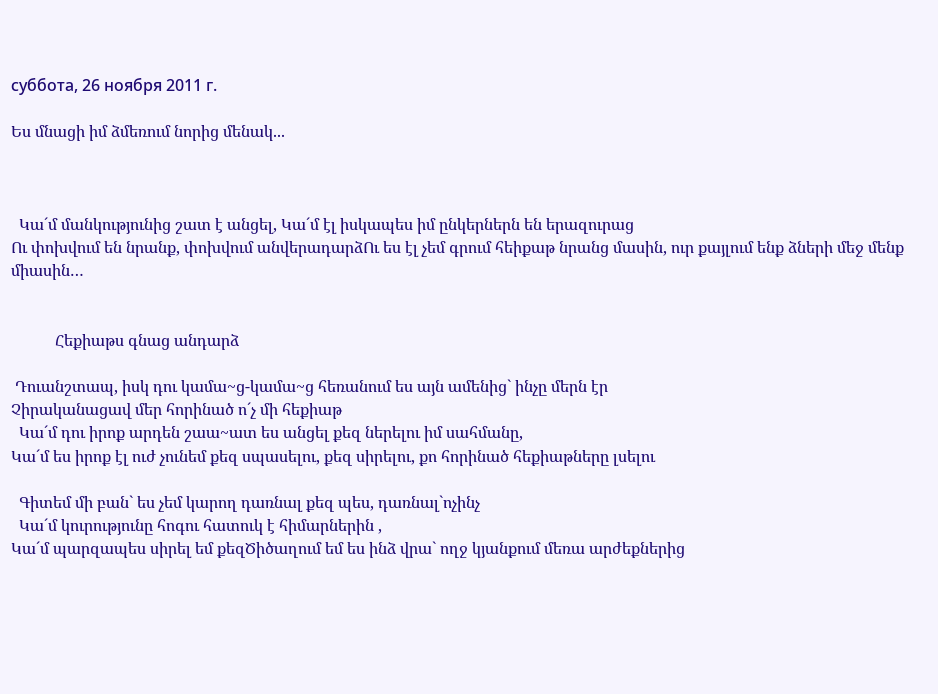суббота, 26 ноября 2011 г.

Ես մնացի իմ ձմեռում նորից մենակ...



  Կա´մ մանկությունից շատ է անցել, Կա´մ էլ իսկապես իմ ընկերներն են երազուրաց
Ու փոխվում են նրանք, փոխվում անվերադարձՈւ ես էլ չեմ գրում հեիքաթ նրանց մասին, ուր քայլում ենք ձների մեջ մենք միասին…


           Հեքիաթս գնաց անդարձ

 Դուանշտապ, իսկ դու կամա~ց-կամա~ց հեռանում ես այն ամենից` ինչը մերն էր
Չիրականացավ մեր հորինած ո´չ մի հեքիաթ
  Կա´մ դու իրոք արդեն շաա~ատ ես անցել քեզ ներելու իմ սահմանը,
Կա´մ ես իրոք էլ ուժ չունեմ քեզ սպասելու, քեզ սիրելու, քո հորինած հեքիաթները լսելու

  Գիտեմ մի բան` ես չեմ կարող դառնալ քեզ պես, դառնալ`ոչինչ
  Կա´մ կուրությունը հոգու հատուկ է հիմարներին ,
Կա´մ պարզապես սիրել եմ քեզԾիծաղում եմ ես ինձ վրա` ողջ կյանքում մեռա արժեքներից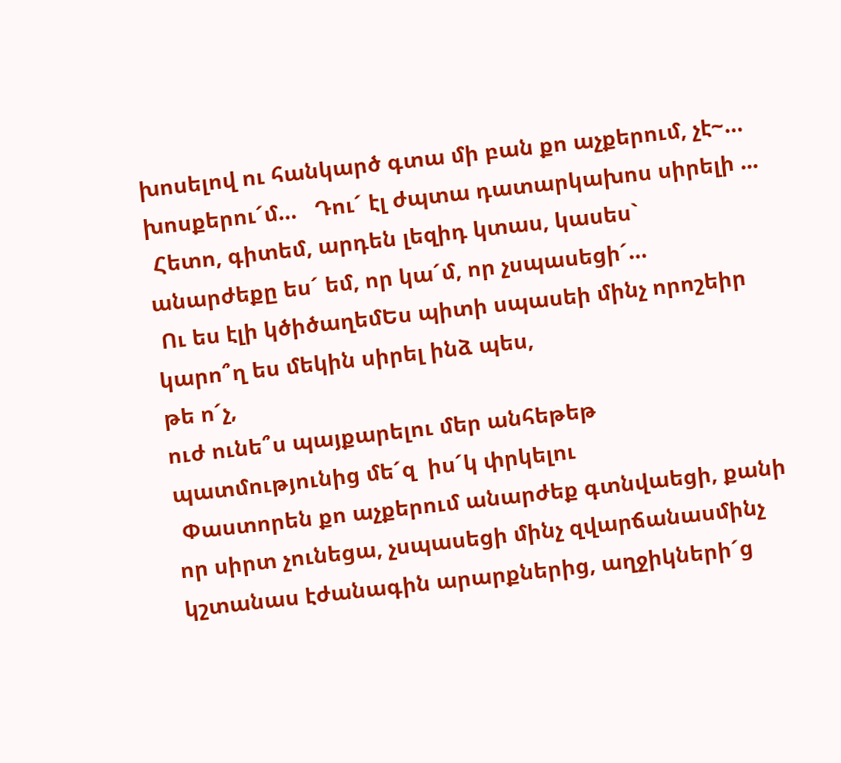խոսելով ու հանկարծ գտա մի բան քո աչքերում, չէ~… խոսքերու´մ…   Դու´ էլ ժպտա դատարկախոս սիրելի ...
 Հետո, գիտեմ, արդեն լեզիդ կտաս, կասես` անարժեքը ես´ եմ, որ կա´մ, որ չսպասեցի´…
 Ու ես էլի կծիծաղեմԵս պիտի սպասեի մինչ որոշեիր կարո՞ղ ես մեկին սիրել ինձ պես,
թե ո´չ,
ուժ ունե՞ս պայքարելու մեր անհեթեթ պատմությունից մե´զ  իս´կ փրկելու
 Փաստորեն քո աչքերում անարժեք գտնվաեցի, քանի որ սիրտ չունեցա, չսպասեցի մինչ զվարճանասմինչ կշտանաս էժանագին արարքներից, աղջիկների´ց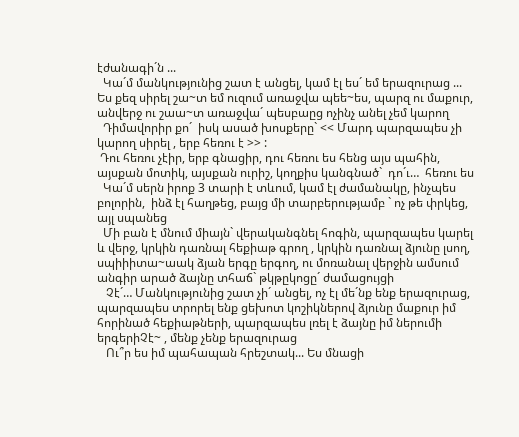էժանագի´ն ...
  Կա´մ մանկությունից շատ է անցել, կամ էլ ես´ եմ երազուրաց ... Ես քեզ սիրել շա~տ եմ ուզում առաջվա պեե~ես, պարզ ու մաքուր, անվերջ ու շաա~տ առաջվա´ պեսբաըց ոչինչ անել չեմ կարող
  Դիմավորիր քո´  իսկ ասած խոսքերը` << Մարդ պարզապես չի կարող սիրել , երբ հեռու է >> :
 Դու հեռու չէիր, երբ գնացիր, դու հեռու ես հենց այս պահին, այսքան մոտիկ, այսքան ուրիշ, կողքիս կանգնած`  դո´ւ…  հեռու ես
  Կա´մ սերն իրոք 3 տարի է տևում, կամ էլ ժամանակը, ինչպես բոլորին,  ինձ էլ հաղթեց, բայց մի տարբերությամբ ` ոչ թե փրկեց, այլ սպանեց
  Մի բան է մնում միայն` վերականգնել հոգին, պարզապես կարել և վերջ, կրկին դառնալ հեքիաթ գրող , կրկին դառնալ ձյունը լսող, սպիիիտա~աակ ձյան երգը երգող, ու մոռանալ վերջին ամսում անգիր արած ձայնը տհաճ` թկթըկոցը´ ժամացույցի
   Չէ´… Մանկությունից շատ չի´ անցել, ոչ էլ մե´նք ենք երազուրաց, պարզապես տրորել ենք ցեխոտ կոշիկներով ձյունը մաքուր իմ հորինած հեքիաթների, պարզապես լռել է ձայնը իմ ներումի երգերիՉէ~ , մենք չենք երազուրաց
   Ու՞ր ես իմ պահապան հրեշտակ... Ես մնացի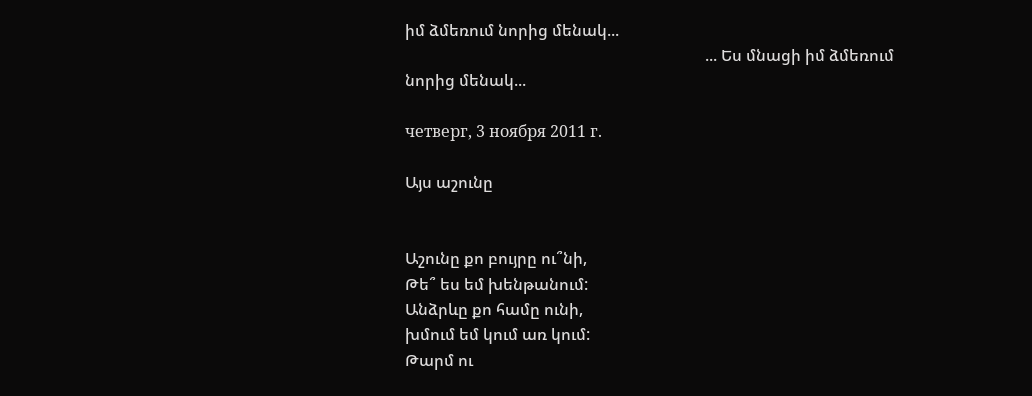իմ ձմեռում նորից մենակ...
                                                                           ... Ես մնացի իմ ձմեռում նորից մենակ...

четверг, 3 ноября 2011 г.

Այս աշունը


Աշունը քո բույրը ու՞նի,
Թե՞ ես եմ խենթանում:
Անձրևը քո համը ունի,
խմում եմ կում առ կում:
Թարմ ու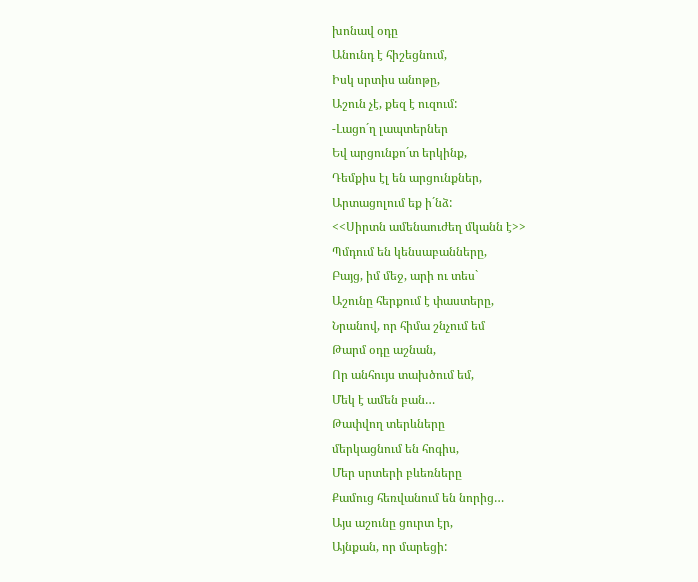խոնավ օդը
Անունդ է հիշեցնում,
Իսկ սրտիս անոթը,
Աշուն չէ, քեզ է ուզում:
-Լացո´ղ լապտերներ
Եվ արցունքո´տ երկինք,
Դեմքիս էլ են արցունքներ,
Արտացոլում եք ի´նձ:
<<Սիրտն ամենաուժեղ մկանն է>>
Պմդում են կենսաբանները,
Բայց, իմ մեջ, արի ու տես`
Աշունը հերքում է փաստերը,
Նրանով, որ հիմա շնչում եմ
Թարմ օդը աշնան,
Որ անհույս տախծում եմ,
Մեկ է ամեն բան…
Թափվող տերևները
մերկացնում են հոգիս,
Մեր սրտերի բևեռները
Քամուց հեռվանում են նորից…
Այս աշունը ցուրտ էր,
Այնքան, որ մարեցի: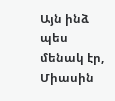Այն ինձ պես մենակ էր,
Միասին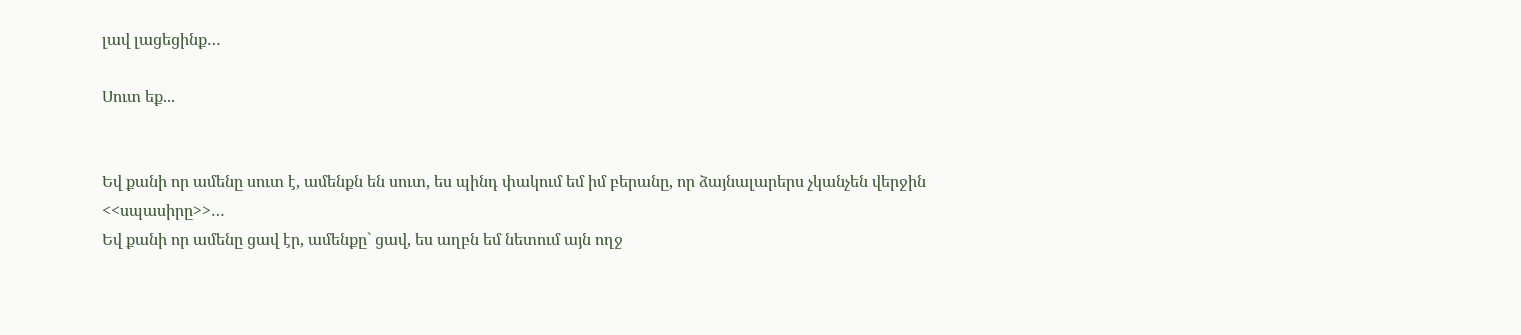լավ լացեցինք…

Սուտ եք...


Եվ քանի որ ամենը սուտ է, ամենքն են սուտ, ես պինդ փակում եմ իմ բերանը, որ ձայնալարերս չկանչեն վերջին  <<սպասիրը>>…
Եվ քանի որ ամենը ցավ էր, ամենքը` ցավ, ես աղբն եմ նետում այն ողջ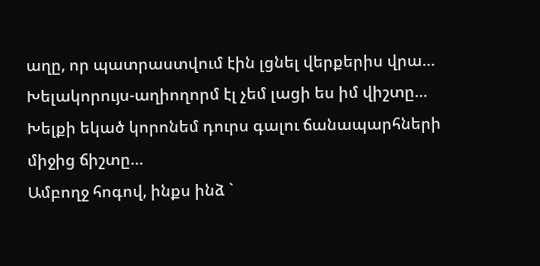աղը, որ պատրաստվում էին լցնել վերքերիս վրա…
Խելակորույս-աղիողորմ էլ չեմ լացի ես իմ վիշտը… Խելքի եկած կորոնեմ դուրս գալու ճանապարհների միջից ճիշտը…
Ամբողջ հոգով, ինքս ինձ `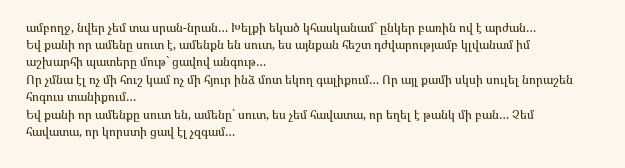ամբողջ, նվեր չեմ տա սրան-նրան… Խելքի եկած կհասկանամ` ընկեր բառին ով է արժան…
Եվ քանի որ ամենը սուտ է, ամենքն են սուտ, ես այնքան հեշտ դժվարությամբ կլվանամ իմ աշխարհի պատերը մութ` ցավով անգութ…
Որ չմնա էլ ոչ մի հուշ կամ ոչ մի հյուր ինձ մոտ եկող գալիքում… Որ այլ քամի սկսի սուլել նորաշեն հոգուս տանիքում…
Եվ քանի որ ամենքը սուտ են, ամենը` սուտ, ես չեմ հավատա, որ եղել է թանկ մի բան… Չեմ հավատա, որ կորստի ցավ էլ չզգամ…